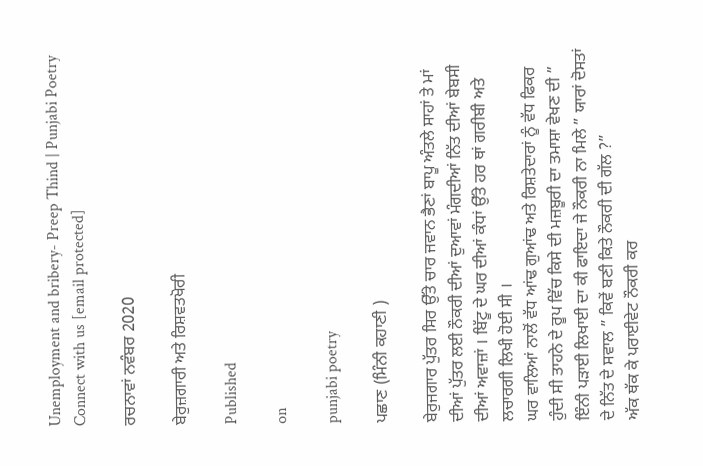Unemployment and bribery- Preep Thind | Punjabi Poetry
Connect with us [email protected]

ਰਚਨਾਵਾਂ ਨਵੰਬਰ 2020

ਬੇਰੁਜ਼ਗਾਰੀ ਅਤੇ ਰਿਸ਼ਵਤਖੋਰੀ

Published

on

punjabi poetry

ਪਛਾਣ (ਮਿੰਨੀ ਕਹਾਣੀ )

ਬੇਰੁਜਗਾਰ ਪੁੱਤਰ ਸਿਰ ਉੱਤੇ ਚਾਰ ਜਵਾਨ ਭੈਣਾਂ ਬਾਪੂ ਅੰਤਲੇ ਸਾਹਾਂ ਤੇ ਮਾਂ ਦੀਆਂ ਪੁੱਤਰ ਲਈ ਨੌਕਰੀ ਦੀਆਂ ਦੁਆਵਾਂ ਮੰਗਦੀਆਂ ਨਿੱਤ ਦੀਆਂ ਬੇਬਸੀ ਦੀਆਂ ਅਵਾਜ਼ਾਂ । ਬਿੱਟੂ ਦੇ ਘਰ ਦੀਆਂ ਕੰਧਾਂ ਉੱਤੇ ਹਰ ਥਾਂ ਗਰੀਬੀ ਅਤੇ ਲਚਾਰਗੀ ਲਿਖੀ ਹੋਈ ਸੀ ।
ਘਰ ਵਾਲਿਆਂ ਨਾਲੋਂ ਵੱਧ ਆਂਢ ਗੁਆਂਢ ਅਤੇ ਰਿਸ਼ਤੇਦਾਰਾਂ ਨੂੰ ਵੱਧ ਫਿਕਰ ਹੁੰਦੀ ਸੀ ਤਾਹਨੇ ਦੇ ਰੂਪ ਵਿੱਚ ਕਿਸੇ ਦੀ ਮਜ਼ਬੂਰੀ ਦਾ ਤਮਾਸ਼ਾ ਵੇਖਣ ਦੀ ” ਇੰਨੀ ਪੜਾਈ ਲਿਖਾਈ ਦਾ ਕੀ ਫਾਇਦਾ ਜੇ ਨੌਕਰੀ ਨਾ ਮਿਲੇ ” ਯਾਰਾਂ ਦੋਸਤਾਂ ਦੇ ਨਿੱਤ ਦੇ ਸਵਾਲ ” ਕਿਵੇਂ ਬਣੀ ਕਿਤੇ ਨੌਕਰੀ ਦੀ ਗੱਲ ?”
ਅੱਕ ਥੱਕ ਕੇ ਪਰਾਈਵੇਟ ਨੌਕਰੀ ਕਰ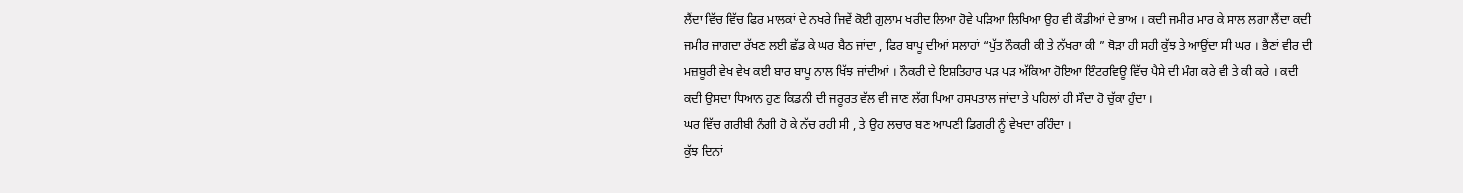ਲੈਂਦਾ ਵਿੱਚ ਵਿੱਚ ਫਿਰ ਮਾਲਕਾਂ ਦੇ ਨਖਰੇ ਜਿਵੇਂ ਕੋਈ ਗੁਲਾਮ ਖਰੀਦ ਲਿਆ ਹੋਵੇ ਪੜਿਆ ਲਿਖਿਆ ਉਹ ਵੀ ਕੌਡੀਆਂ ਦੇ ਭਾਅ । ਕਦੀ ਜਮੀਰ ਮਾਰ ਕੇ ਸਾਲ ਲਗਾ ਲੈਂਦਾ ਕਦੀ ਜਮੀਰ ਜਾਗਦਾ ਰੱਖਣ ਲਈ ਛੱਡ ਕੇ ਘਰ ਬੈਠ ਜਾਂਦਾ , ਫਿਰ ਬਾਪੂ ਦੀਆਂ ਸਲਾਹਾਂ “ਪੁੱਤ ਨੌਕਰੀ ਕੀ ਤੇ ਨੱਖਰਾ ਕੀ ” ਥੋੜਾ ਹੀ ਸਹੀ ਕੁੱਝ ਤੇ ਆਉਂਦਾ ਸੀ ਘਰ । ਭੈਣਾਂ ਵੀਰ ਦੀ ਮਜ਼ਬੂਰੀ ਵੇਖ ਵੇਖ ਕਈ ਬਾਰ ਬਾਪੂ ਨਾਲ ਖਿੱਝ ਜਾਂਦੀਆਂ । ਨੌਕਰੀ ਦੇ ਇਸ਼ਤਿਹਾਰ ਪੜ ਪੜ ਅੱਕਿਆ ਹੋਇਆ ਇੰਟਰਵਿਊ ਵਿੱਚ ਪੈਸੇ ਦੀ ਮੰਗ ਕਰੇ ਵੀ ਤੇ ਕੀ ਕਰੇ । ਕਦੀ ਕਦੀ ਉਸਦਾ ਧਿਆਨ ਹੁਣ ਕਿਡਨੀ ਦੀ ਜਰੂਰਤ ਵੱਲ ਵੀ ਜਾਣ ਲੱਗ ਪਿਆ ਹਸਪਤਾਲ ਜਾਂਦਾ ਤੇ ਪਹਿਲਾਂ ਹੀ ਸੌਦਾ ਹੋ ਚੁੱਕਾ ਹੁੰਦਾ ।
ਘਰ ਵਿੱਚ ਗਰੀਬੀ ਨੰਗੀ ਹੋ ਕੇ ਨੱਚ ਰਹੀ ਸੀ , ਤੇ ਉਹ ਲਚਾਰ ਬਣ ਆਪਣੀ ਡਿਗਰੀ ਨੂੰ ਵੇਖਦਾ ਰਹਿੰਦਾ ।
ਕੁੱਝ ਦਿਨਾਂ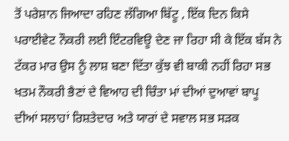ਤੋਂ ਪਰੇਸ਼ਾਨ ਜਿਆਦਾ ਰਹਿਣ ਲੱਗਿਆ ਬਿੱਟੂ , ਇੱਕ ਦਿਨ ਕਿਸੇ ਪਰਾਈਵੇਟ ਨੌਕਰੀ ਲਈ ਇੰਟਰਵਿਊ ਦੇਣ ਜਾ ਰਿਹਾ ਸੀ ਕੇ ਇੱਕ ਬੱਸ ਨੇ ਟੱਕਰ ਮਾਰ ਉਸ ਨੂੰ ਲਾਸ਼ ਬਣਾ ਦਿੱਤਾ ਕੁੱਝ ਵੀ ਬਾਕੀ ਨਹੀਂ ਰਿਹਾ ਸਭ ਖਤਮ ਨੌਕਰੀ ਭੈਣਾਂ ਦੇ ਵਿਆਹ ਦੀ ਚਿੰਤਾ ਮਾਂ ਦੀਆਂ ਦੁਆਵਾਂ ਬਾਪੂ ਦੀਆਂ ਸਲਾਹਾਂ ਰਿਸ਼ਤੇਦਾਰ ਅਤੇ ਯਾਰਾਂ ਦੇ ਸਵਾਲ ਸਭ ਸੜਕ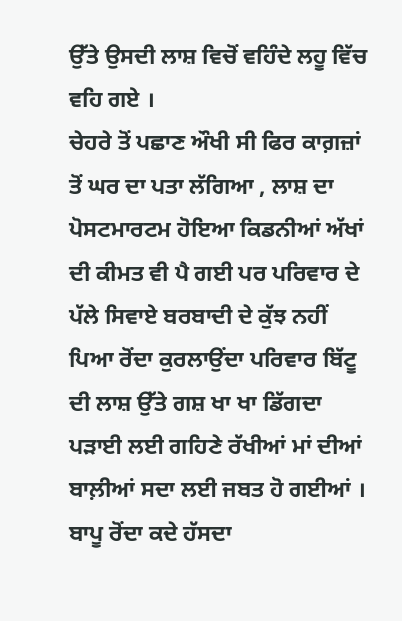ਉੱਤੇ ਉਸਦੀ ਲਾਸ਼ ਵਿਚੋਂ ਵਹਿੰਦੇ ਲਹੂ ਵਿੱਚ ਵਹਿ ਗਏ ।
ਚੇਹਰੇ ਤੋਂ ਪਛਾਣ ਔਖੀ ਸੀ ਫਿਰ ਕਾਗ਼ਜ਼ਾਂ ਤੋਂ ਘਰ ਦਾ ਪਤਾ ਲੱਗਿਆ , ਲਾਸ਼ ਦਾ ਪੋਸਟਮਾਰਟਮ ਹੋਇਆ ਕਿਡਨੀਆਂ ਅੱਖਾਂ ਦੀ ਕੀਮਤ ਵੀ ਪੈ ਗਈ ਪਰ ਪਰਿਵਾਰ ਦੇ ਪੱਲੇ ਸਿਵਾਏ ਬਰਬਾਦੀ ਦੇ ਕੁੱਝ ਨਹੀਂ ਪਿਆ ਰੋਂਦਾ ਕੁਰਲਾਉਂਦਾ ਪਰਿਵਾਰ ਬਿੱਟੂ ਦੀ ਲਾਸ਼ ਉੱਤੇ ਗਸ਼ ਖਾ ਖਾ ਡਿੱਗਦਾ ਪੜਾਈ ਲਈ ਗਹਿਣੇ ਰੱਖੀਆਂ ਮਾਂ ਦੀਆਂ ਬਾਲ਼ੀਆਂ ਸਦਾ ਲਈ ਜਬਤ ਹੋ ਗਈਆਂ ।
ਬਾਪੂ ਰੋਂਦਾ ਕਦੇ ਹੱਸਦਾ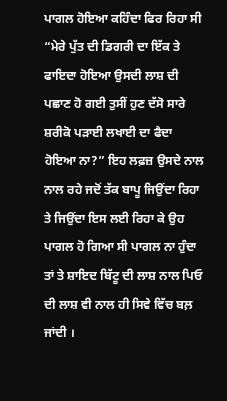ਪਾਗਲ ਹੋਇਆ ਕਹਿੰਦਾ ਫਿਰ ਰਿਹਾ ਸੀ “ਮੇਰੇ ਪੁੱਤ ਦੀ ਡਿਗਰੀ ਦਾ ਇੱਕ ਤੇ ਫਾਇਦਾ ਹੋਇਆ ਉਸਦੀ ਲਾਸ਼ ਦੀ ਪਛਾਣ ਹੋ ਗਈ ਤੁਸੀਂ ਹੁਣ ਦੱਸੋ ਸਾਰੇ ਸ਼ਰੀਕੋ ਪੜਾਈ ਲਖਾਈ ਦਾ ਫੈਦਾ ਹੋਇਆ ਨਾ?” ਇਹ ਲਫ਼ਜ਼ ਉਸਦੇ ਨਾਲ ਨਾਲ ਰਹੇ ਜਦੋਂ ਤੱਕ ਬਾਪੂ ਜਿਉਂਦਾ ਰਿਹਾ ਤੇ ਜਿਉਂਦਾ ਇਸ ਲਈ ਰਿਹਾ ਕੇ ਉਹ ਪਾਗਲ ਹੋ ਗਿਆ ਸੀ ਪਾਗਲ ਨਾ ਹੁੰਦਾ ਤਾਂ ਤੇ ਸ਼ਾਇਦ ਬਿੱਟੂ ਦੀ ਲਾਸ਼ ਨਾਲ ਪਿਓ ਦੀ ਲਾਸ਼ ਵੀ ਨਾਲ ਹੀ ਸਿਵੇ ਵਿੱਚ ਬਲ਼ ਜਾਂਦੀ ।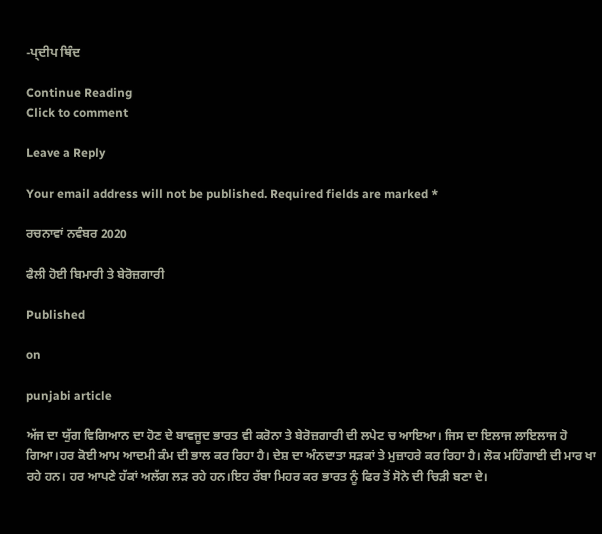-ਪ੍ਦੀਪ ਥਿੰਦ

Continue Reading
Click to comment

Leave a Reply

Your email address will not be published. Required fields are marked *

ਰਚਨਾਵਾਂ ਨਵੰਬਰ 2020

ਫੈਲੀ ਹੋਈ ਬਿਮਾਰੀ ਤੇ ਬੇਰੋਜ਼ਗਾਰੀ

Published

on

punjabi article

ਅੱਜ ਦਾ ਯੁੱਗ ਵਿਗਿਆਨ ਦਾ ਹੋਣ ਦੇ ਬਾਵਜੂਦ ਭਾਰਤ ਵੀ ਕਰੋਨਾ ਤੇ ਬੇਰੋਜ਼ਗਾਰੀ ਦੀ ਲਪੇਟ ਚ ਆਇਆ। ਜਿਸ ਦਾ ਇਲਾਜ ਲਾਇਲਾਜ ਹੋ ਗਿਆ।ਹਰ ਕੋਈ ਆਮ ਆਦਮੀ ਕੰਮ ਦੀ ਭਾਲ ਕਰ ਰਿਹਾ ਹੈ। ਦੇਸ਼ ਦਾ ਅੰਨਦਾਤਾ ਸੜਕਾਂ ਤੇ ਮੁਜ਼ਾਹਰੇ ਕਰ ਰਿਹਾ ਹੈ। ਲੋਕ ਮਹਿੰਗਾਈ ਦੀ ਮਾਰ ਖਾ ਰਹੇ ਹਨ। ਹਰ ਆਪਣੇ ਹੱਕਾਂ ਅਲੱਗ ਲੜ ਰਹੇ ਹਨ।ਇਹ ਰੱਬਾ ਮਿਹਰ ਕਰ ਭਾਰਤ ਨੂੰ ਫਿਰ ਤੋਂ ਸੋਨੇ ਦੀ ਚਿੜੀ ਬਣਾ ਦੇ।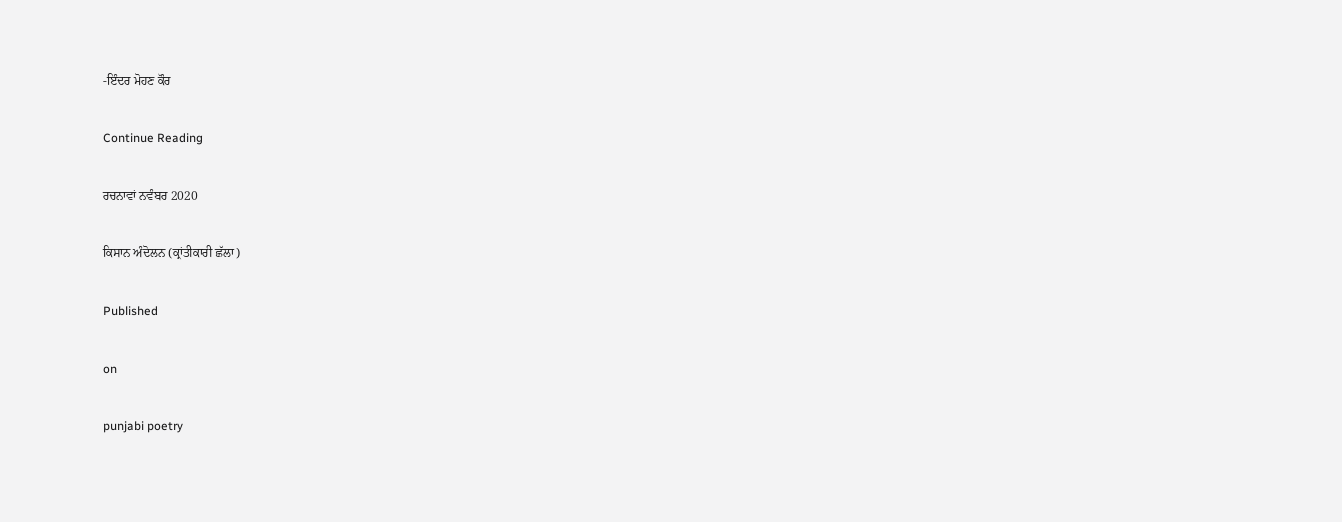-ਇੰਦਰ ਮੋਹਣ ਕੌਰ

Continue Reading

ਰਚਨਾਵਾਂ ਨਵੰਬਰ 2020

ਕਿਸਾਨ ਅੰਦੋਲਨ (ਕ੍ਰਾਂਤੀਕਾਰੀ ਛੱਲਾ)

Published

on

punjabi poetry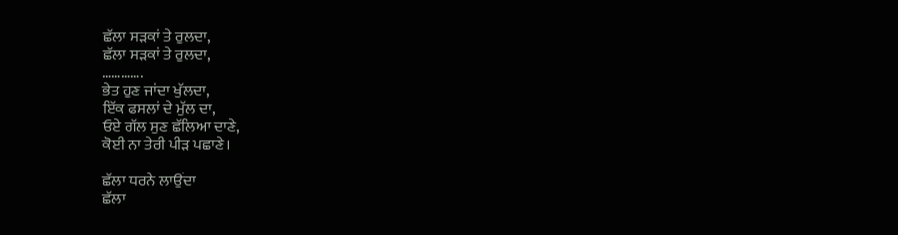ਛੱਲਾ ਸੜਕਾਂ ਤੇ ਰੁਲਦਾ,
ਛੱਲਾ ਸੜਕਾਂ ਤੇ ਰੁਲਦਾ,
………….
ਭੇਤ ਹੁਣ ਜਾਂਦਾ ਖੁੱਲਦਾ,
ਇੱਕ ਫਸਲਾਂ ਦੇ ਮੁੱਲ ਦਾ,
ਓਏ ਗੱਲ ਸੁਣ ਛੱਲਿਆ ਦਾਣੇ,
ਕੋਈ ਨਾ ਤੇਰੀ ਪੀੜ ਪਛਾਣੇ।

ਛੱਲਾ ਧਰਨੇ ਲਾਉਂਦਾ
ਛੱਲਾ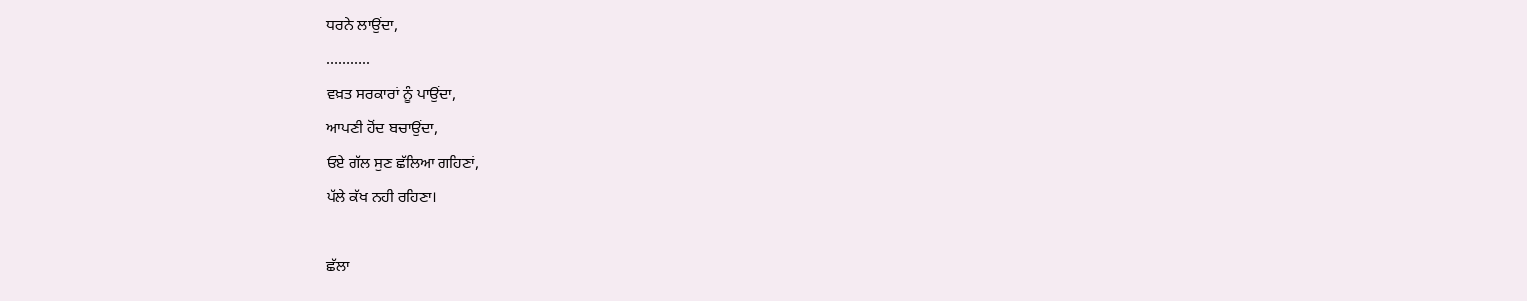ਧਰਨੇ ਲਾਉਂਦਾ,
………..
ਵਖ਼ਤ ਸਰਕਾਰਾਂ ਨੂੰ ਪਾਉਂਦਾ,
ਆਪਣੀ ਹੋਂਦ ਬਚਾਉਂਦਾ,
ਓਏ ਗੱਲ ਸੁਣ ਛੱਲਿਆ ਗਹਿਣਾਂ,
ਪੱਲੇ ਕੱਖ ਨਹੀ ਰਹਿਣਾ।

ਛੱਲਾ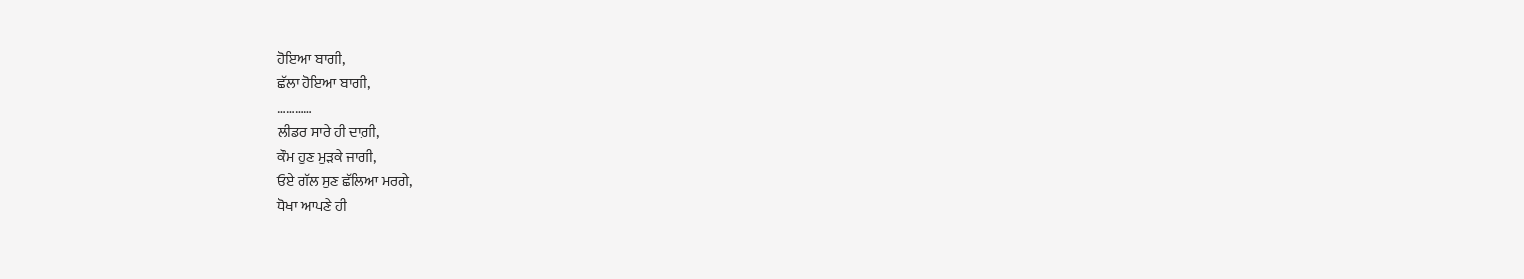ਹੋਇਆ ਬਾਗੀ,
ਛੱਲਾ ਹੋਇਆ ਬਾਗੀ,
…………
ਲੀਡਰ ਸਾਰੇ ਹੀ ਦਾਗ਼ੀ,
ਕੌਮ ਹੁਣ ਮੁੜਕੇ ਜਾਗੀ,
ਓਏ ਗੱਲ ਸੁਣ ਛੱਲਿਆ ਮਰਗੇ,
ਧੋਖਾ ਆਪਣੇ ਹੀ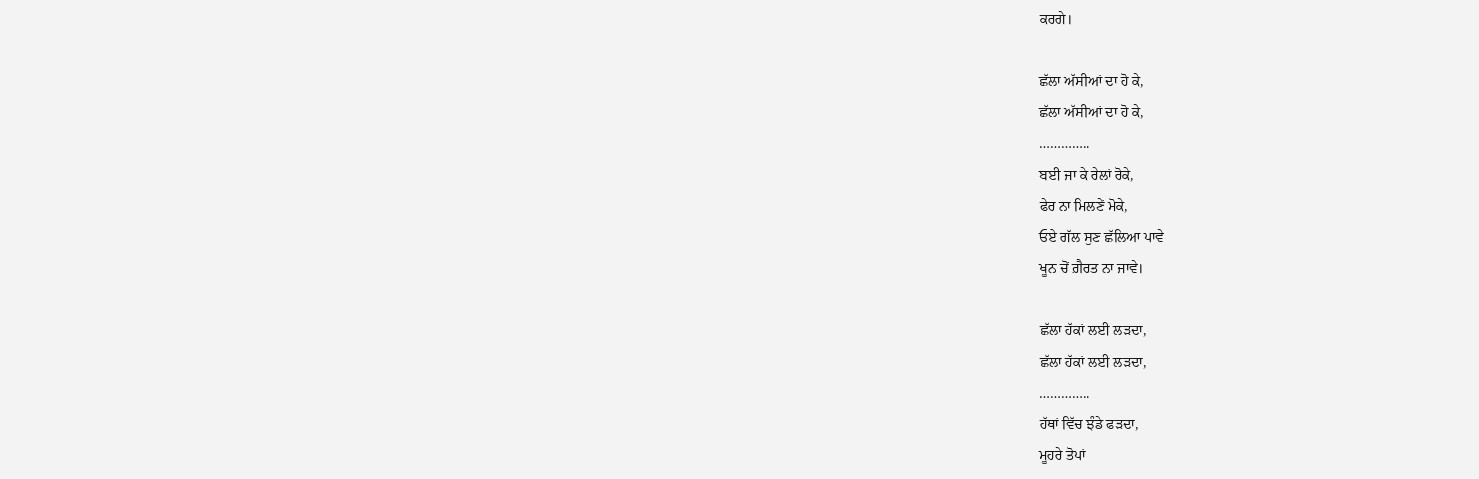ਕਰਗੇ।

ਛੱਲਾ ਅੱਸੀਆਂ ਦਾ ਹੋ ਕੇ,
ਛੱਲਾ ਅੱਸੀਆਂ ਦਾ ਹੋ ਕੇ,
…………..
ਬਈ ਜਾ ਕੇ ਰੇਲਾਂ ਰੋਕੇ,
ਫੇਰ ਨਾ ਮਿਲਣੇਂ ਮੋਕੇ,
ਓਏ ਗੱਲ ਸੁਣ ਛੱਲਿਆ ਪਾਵੇ
ਖੂਨ ਚੋਂ ਗ਼ੈਰਤ ਨਾ ਜਾਵੇ।

ਛੱਲਾ ਹੱਕਾਂ ਲਈ ਲੜਦਾ,
ਛੱਲਾ ਹੱਕਾਂ ਲਈ ਲੜਦਾ,
…………..
ਹੱਥਾਂ ਵਿੱਚ ਝੰਡੇ ਫੜਦਾ,
ਮੂਹਰੇ ਤੋਪਾਂ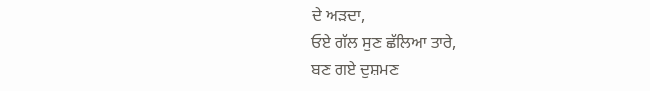ਦੇ ਅੜਦਾ,
ਓਏ ਗੱਲ ਸੁਣ ਛੱਲਿਆ ਤਾਰੇ,
ਬਣ ਗਏ ਦੁਸ਼ਮਣ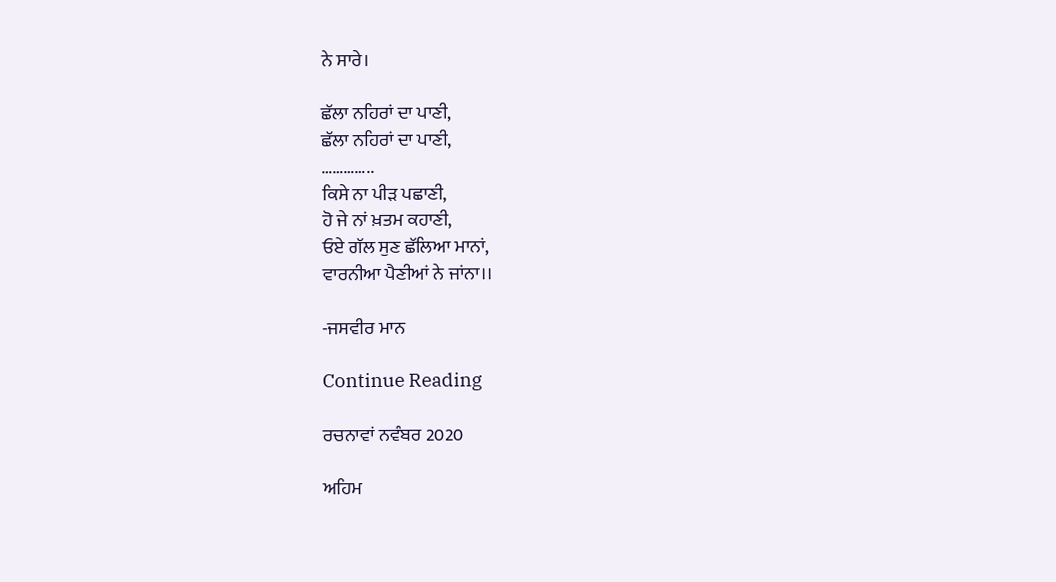ਨੇ ਸਾਰੇ।

ਛੱਲਾ ਨਹਿਰਾਂ ਦਾ ਪਾਣੀ,
ਛੱਲਾ ਨਹਿਰਾਂ ਦਾ ਪਾਣੀ,
…………..
ਕਿਸੇ ਨਾ ਪੀੜ ਪਛਾਣੀ,
ਹੋ ਜੇ ਨਾਂ ਖ਼ਤਮ ਕਹਾਣੀ,
ਓਏ ਗੱਲ ਸੁਣ ਛੱਲਿਆ ਮਾਨਾਂ,
ਵਾਰਨੀਆ ਪੈਣੀਆਂ ਨੇ ਜਾਂਨਾ।।

-ਜਸਵੀਰ ਮਾਨ

Continue Reading

ਰਚਨਾਵਾਂ ਨਵੰਬਰ 2020

ਅਹਿਮ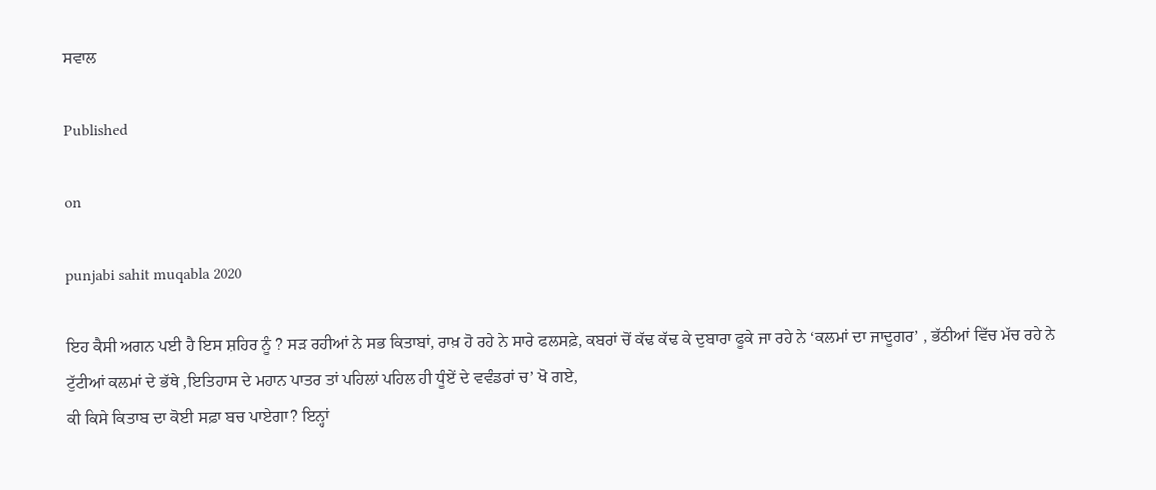ਸਵਾਲ

Published

on

punjabi sahit muqabla 2020

ਇਹ ਕੈਸੀ ਅਗਨ ਪਈ ਹੈ ਇਸ ਸ਼ਹਿਰ ਨੂੰ ? ਸੜ ਰਹੀਆਂ ਨੇ ਸਭ ਕਿਤਾਬਾਂ, ਰਾਖ਼ ਹੋ ਰਹੇ ਨੇ ਸਾਰੇ ਫਲਸਫ਼ੇ, ਕਬਰਾਂ ਚੋਂ ਕੱਢ ਕੱਢ ਕੇ ਦੁਬਾਰਾ ਫੂਕੇ ਜਾ ਰਹੇ ਨੇ ‘ਕਲਮਾਂ ਦਾ ਜਾਦੂਗਰ’ , ਭੱਠੀਆਂ ਵਿੱਚ ਮੱਚ ਰਹੇ ਨੇ ਟੁੱਟੀਆਂ ਕਲਮਾਂ ਦੇ ਭੱਥੇ ,ਇਤਿਹਾਸ ਦੇ ਮਹਾਨ ਪਾਤਰ ਤਾਂ ਪਹਿਲਾਂ ਪਹਿਲ ਹੀ ਧੂੰਏਂ ਦੇ ਵਵੰਡਰਾਂ ਚ’ ਖੋ ਗਏ,
ਕੀ ਕਿਸੇ ਕਿਤਾਬ ਦਾ ਕੋਈ ਸਫ਼ਾ ਬਚ ਪਾਏਗਾ? ਇਨ੍ਹਾਂ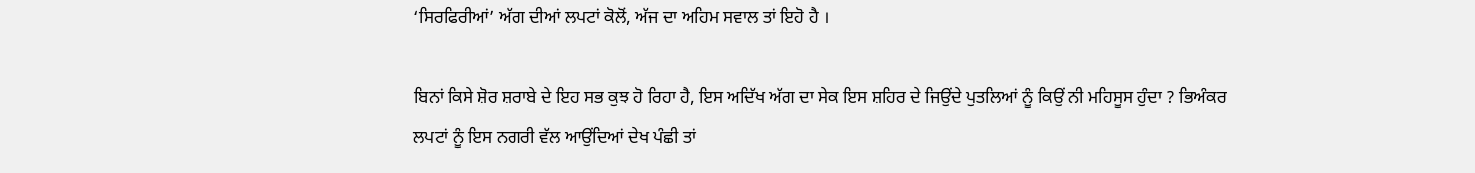‘ਸਿਰਫਿਰੀਆਂ’ ਅੱਗ ਦੀਆਂ ਲਪਟਾਂ ਕੋਲੋਂ, ਅੱਜ ਦਾ ਅਹਿਮ ਸਵਾਲ ਤਾਂ ਇਹੋ ਹੈ ।

ਬਿਨਾਂ ਕਿਸੇ ਸ਼ੋਰ ਸ਼ਰਾਬੇ ਦੇ ਇਹ ਸਭ ਕੁਝ ਹੋ ਰਿਹਾ ਹੈ, ਇਸ ਅਦਿੱਖ ਅੱਗ ਦਾ ਸੇਕ ਇਸ ਸ਼ਹਿਰ ਦੇ ਜਿਉਂਦੇ ਪੁਤਲਿਆਂ ਨੂੰ ਕਿਉਂ ਨੀ ਮਹਿਸੂਸ ਹੁੰਦਾ ? ਭਿਅੰਕਰ ਲਪਟਾਂ ਨੂੰ ਇਸ ਨਗਰੀ ਵੱਲ ਆਉਂਦਿਆਂ ਦੇਖ ਪੰਛੀ ਤਾਂ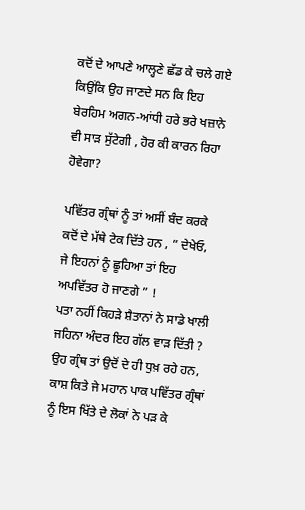ਕਦੋਂ ਦੇ ਆਪਣੇ ਆਲ੍ਹਣੇ ਛੱਡ ਕੇ ਚਲੇ ਗਏ ਕਿਉਂਕਿ ਉਹ ਜਾਣਦੇ ਸਨ ਕਿ ਇਹ ਬੇਰਹਿਮ ਅਗਨ-ਆਂਧੀ ਹਰੇ ਭਰੇ ਖਜ਼ਾਨੇ ਵੀ ਸਾੜ ਸੁੱਟੇਗੀ , ਹੋਰ ਕੀ ਕਾਰਨ ਰਿਹਾ ਹੋਵੇਗਾ?

ਪਵਿੱਤਰ ਗ੍ਰੰਥਾਂ ਨੂੰ ਤਾਂ ਅਸੀਂ ਬੰਦ ਕਰਕੇ ਕਦੋਂ ਦੇ ਮੱਥੇ ਟੇਕ ਦਿੱਤੇ ਹਨ , ” ਦੇਖੇਓ, ਜੇ ਇਹਨਾਂ ਨੂੰ ਛੂਹਿਆ ਤਾਂ ਇਹ ਅਪਵਿੱਤਰ ਹੋ ਜਾਣਗੇ ” !
ਪਤਾ ਨਹੀਂ ਕਿਹੜੇ ਸ਼ੈਤਾਨਾਂ ਨੇ ਸਾਡੇ ਖਾਲੀ ਜਹਿਨਾ ਅੰਦਰ ਇਹ ਗੱਲ ਵਾੜ ਦਿੱਤੀ ? ਉਹ ਗ੍ਰੰਥ ਤਾਂ ਉਦੋਂ ਦੇ ਹੀ ਧੁਖ਼ ਰਹੇ ਹਨ, ਕਾਸ਼ ਕਿਤੇ ਜੇ ਮਹਾਨ ਪਾਕ ਪਵਿੱਤਰ ਗ੍ਰੰਥਾਂ ਨੂੰ ਇਸ ਖਿੱਤੇ ਦੇ ਲੋਕਾਂ ਨੇ ਪੜ ਕੇ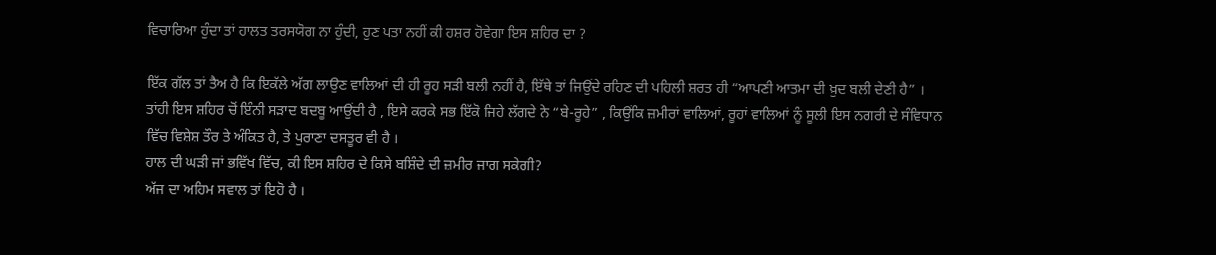ਵਿਚਾਰਿਆ ਹੁੰਦਾ ਤਾਂ ਹਾਲਤ ਤਰਸਯੋਗ ਨਾ ਹੁੰਦੀ, ਹੁਣ ਪਤਾ ਨਹੀਂ ਕੀ ਹਸ਼ਰ ਹੋਵੇਗਾ ਇਸ ਸ਼ਹਿਰ ਦਾ ?

ਇੱਕ ਗੱਲ ਤਾਂ ਤੈਅ ਹੈ ਕਿ ਇਕੱਲੇ ਅੱਗ ਲਾਉਣ ਵਾਲਿਆਂ ਦੀ ਹੀ ਰੂਹ ਸੜੀ ਬਲੀ ਨਹੀਂ ਹੈ, ਇੱਥੇ ਤਾਂ ਜਿਉਂਦੇ ਰਹਿਣ ਦੀ ਪਹਿਲੀ ਸ਼ਰਤ ਹੀ “ਆਪਣੀ ਆਤਮਾ ਦੀ ਖ਼ੁਦ ਬਲੀ ਦੇਣੀ ਹੈ” । ਤਾਂਹੀ ਇਸ ਸ਼ਹਿਰ ਚੋਂ ਇੰਨੀ ਸੜਾਦ ਬਦਬੂ ਆਉਂਦੀ ਹੈ , ਇਸੇ ਕਰਕੇ ਸਭ ਇੱਕੋ ਜਿਹੇ ਲੱਗਦੇ ਨੇ “ਬੇ-ਰੂਹੇ” , ਕਿਉਂਕਿ ਜ਼ਮੀਰਾਂ ਵਾਲਿਆਂ, ਰੂਹਾਂ ਵਾਲਿਆਂ ਨੂੰ ਸੂਲੀ ਇਸ ਨਗਰੀ ਦੇ ਸੰਵਿਧਾਨ ਵਿੱਚ ਵਿਸ਼ੇਸ਼ ਤੌਰ ਤੇ ਅੰਕਿਤ ਹੈ, ਤੇ ਪੁਰਾਣਾ ਦਸਤੂਰ ਵੀ ਹੈ ।
ਹਾਲ ਦੀ ਘੜੀ ਜਾਂ ਭਵਿੱਖ ਵਿੱਚ, ਕੀ ਇਸ ਸ਼ਹਿਰ ਦੇ ਕਿਸੇ ਬਸ਼ਿੰਦੇ ਦੀ ਜ਼ਮੀਰ ਜਾਗ ਸਕੇਗੀ?
ਅੱਜ ਦਾ ਅਹਿਮ ਸਵਾਲ ਤਾਂ ਇਹੋ ਹੈ ।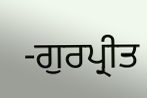-ਗੁਰਪ੍ਰੀਤ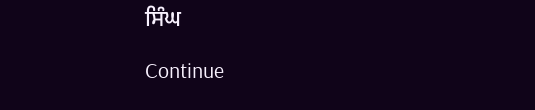ਸਿੰਘ

Continue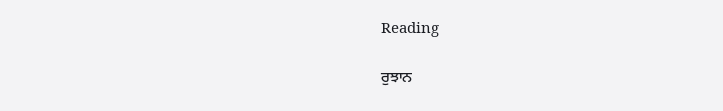Reading

ਰੁਝਾਨ